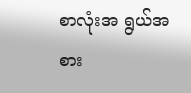စာလုံးအ ရွယ်အစား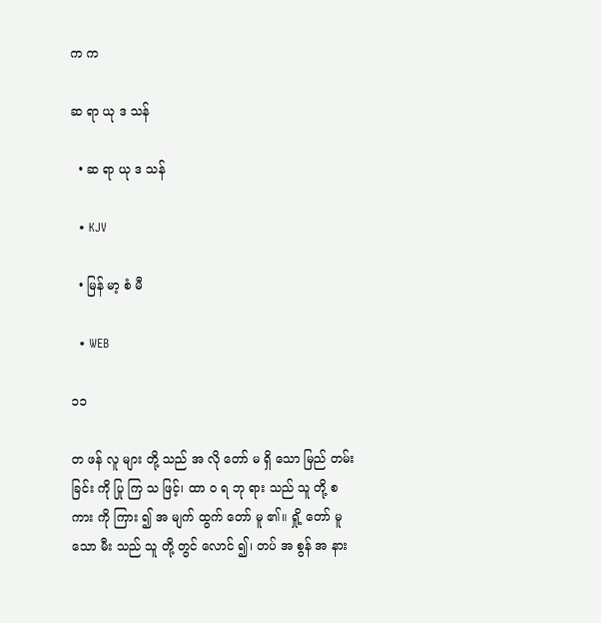က က

ဆ ရာ ယု ဒ သန်

  • ဆ ရာ ယု ဒ သန်

  • KJV

  • မြန် မာ့ စံ မီ

  • WEB

၁၁

တ ဖန် လူ များ တို့ သည် အ လို တော် မ ရှိ သော မြည် တမ်း ခြင်း ကို ပြု ကြ သ ဖြင့်၊ ထာ ဝ ရ ဘု ရား သည် သူ တို့ စ ကား ကို ကြား ၍ အ မျက် ထွက် တော် မူ ၏။ ရှို့ တော် မူ သော မီး သည် သူ တို့ တွင် လောင် ၍၊ တပ် အ စွန် အ နား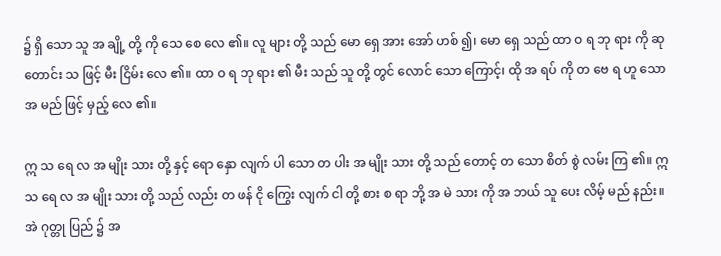၌ ရှိ သော သူ အ ချို့ တို့ ကို သေ စေ လေ ၏။ လူ များ တို့ သည် မော ရှေ အား အော် ဟစ် ၍၊ မော ရှေ သည် ထာ ဝ ရ ဘု ရား ကို ဆု တောင်း သ ဖြင့် မီး ငြိမ်း လေ ၏။ ထာ ဝ ရ ဘု ရား ၏ မီး သည် သူ တို့ တွင် လောင် သော ကြောင့်၊ ထို အ ရပ် ကို တ ဗေ ရ ဟူ သော အ မည် ဖြင့် မှည့် လေ ၏။

ဣ သ ရေ လ အ မျိုး သား တို့ နှင့် ရော နှော လျက် ပါ သော တ ပါး အ မျိုး သား တို့ သည် တောင့် တ သော စိတ် စွဲ လမ်း ကြ ၏။ ဣ သ ရေ လ အ မျိုး သား တို့ သည် လည်း တ ဖန် ငို ကြွေး လျက် ငါ တို့ စား စ ရာ ဘို့ အ မဲ သား ကို အ ဘယ် သူ ပေး လိမ့် မည် နည်း။ အဲ ဂုတ္တု ပြည် ၌ အ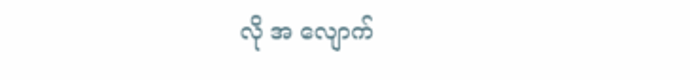လို အ လျောက်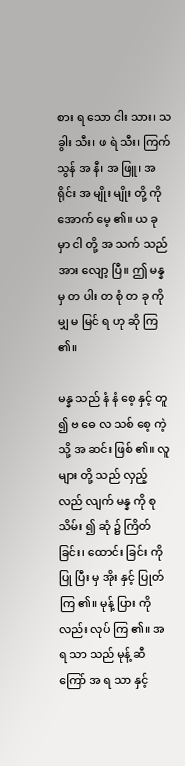စား ရ သော ငါး သား၊ သ ခွါး သီး၊ ဖ ရဲ သီး၊ ကြက် သွန် အ နီ၊ အ ဖြူ၊ အ ရိုင်း အ မျိုး မျိုး တို့ ကို အောက် မေ့ ၏။ ယ ခု မှာ ငါ တို့ အ သက် သည် အား လျော့ ပြီ။ ဤ မန္န မှ တ ပါး တ စုံ တ ခု ကို မျှ မ မြင် ရ ဟု ဆို ကြ ၏။

မန္န သည် နံ နံ စေ့ နှင့် တူ ၍ ဗ ဓေ လ သစ် စေ့ ကဲ့ သို့ အ ဆင်း ဖြစ် ၏။ လူ များ တို့ သည် လှည့် လည် လျက် မန္န ကို စု သိမ်း ၍ ဆုံ ၌ ကြိတ် ခြင်း၊ ထောင်း ခြင်း ကို ပြု ပြီး မှ အိုး နှင့် ပြုတ် ကြ ၏။ မုန့် ပြား ကို လည်း လုပ် ကြ ၏။ အ ရ သာ သည် မုန့် ဆီ ကြော် အ ရ သာ နှင့်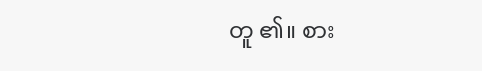တူ ၏။ စား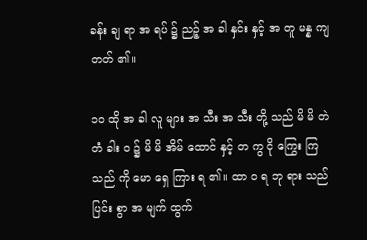ခန်း ချ ရာ အ ရပ် ၌ ညဉ့် အ ခါ နှင်း နှင့် အ တူ မန္န ကျ တတ် ၏။

၁၀ ထို အ ခါ လူ များ အ သီး အ သီး တို့ သည် မိ မိ တဲ တံ ခါး ဝ ၌ မိ မိ အိမ် ထောင် နှင့် တ ကွ ငို ကြွေး ကြ သည် ကို မော ရှေ ကြား ရ ၏။ ထာ ဝ ရ ဘု ရား သည် ပြင်း စွာ အ မျက် ထွက်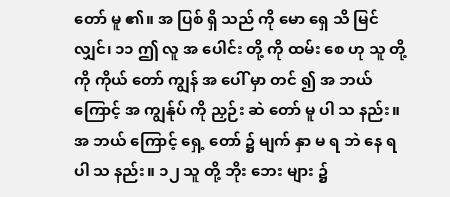တော် မူ ၏။ အ ပြစ် ရှိ သည် ကို မော ရှေ သိ မြင် လျှင်၊ ၁၁ ဤ လူ အ ပေါင်း တို့ ကို ထမ်း စေ ဟု သူ တို့ ကို ကိုယ် တော် ကျွန် အ ပေါ် မှာ တင် ၍ အ ဘယ် ကြောင့် အ ကျွန်ုပ် ကို ညှဉ်း ဆဲ တော် မူ ပါ သ နည်း။ အ ဘယ် ကြောင့် ရှေ့ တော် ၌ မျက် နှာ မ ရ ဘဲ နေ ရ ပါ သ နည်း။ ၁၂ သူ တို့ ဘိုး ဘေး များ ၌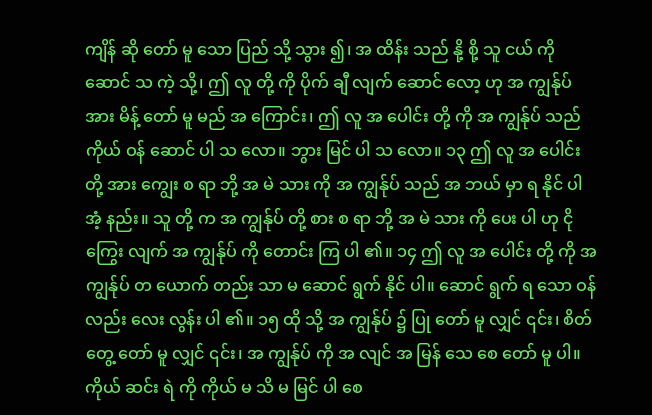ကျိန် ဆို တော် မူ သော ပြည် သို့ သွား ၍၊ အ ထိန်း သည် နို့ စို့ သူ ငယ် ကို ဆောင် သ ကဲ့ သို့၊ ဤ လူ တို့ ကို ပိုက် ချီ လျက် ဆောင် လော့ ဟု အ ကျွန်ုပ် အား မိန့် တော် မူ မည် အ ကြောင်း၊ ဤ လူ အ ပေါင်း တို့ ကို အ ကျွန်ုပ် သည် ကိုယ် ဝန် ဆောင် ပါ သ လော။ ဘွား မြင် ပါ သ လော။ ၁၃ ဤ လူ အ ပေါင်း တို့ အား ကျွေး စ ရာ ဘို့ အ မဲ သား ကို အ ကျွန်ုပ် သည် အ ဘယ် မှာ ရ နိုင် ပါ အံ့ နည်း။ သူ တို့ က အ ကျွန်ုပ် တို့ စား စ ရာ ဘို့ အ မဲ သား ကို ပေး ပါ ဟု ငို ကြွေး လျက် အ ကျွန်ုပ် ကို တောင်း ကြ ပါ ၏။ ၁၄ ဤ လူ အ ပေါင်း တို့ ကို အ ကျွန်ုပ် တ ယောက် တည်း သာ မ ဆောင် ရွက် နိုင် ပါ။ ဆောင် ရွက် ရ သော ဝန် လည်း လေး လွန်း ပါ ၏။ ၁၅ ထို သို့ အ ကျွန်ုပ် ၌ ပြု တော် မူ လျှင် ၎င်း၊ စိတ် တွေ့ တော် မူ လျှင် ၎င်း၊ အ ကျွန်ုပ် ကို အ လျင် အ မြန် သေ စေ တော် မူ ပါ။ ကိုယ် ဆင်း ရဲ ကို ကိုယ် မ သိ မ မြင် ပါ စေ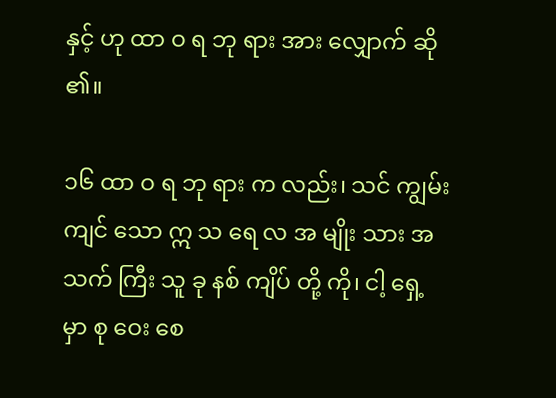နှင့် ဟု ထာ ဝ ရ ဘု ရား အား လျှောက် ဆို ၏။

၁၆ ထာ ဝ ရ ဘု ရား က လည်း၊ သင် ကျွမ်း ကျင် သော ဣ သ ရေ လ အ မျိုး သား အ သက် ကြီး သူ ခု နစ် ကျိပ် တို့ ကို၊ ငါ့ ရှေ့ မှာ စု ဝေး စေ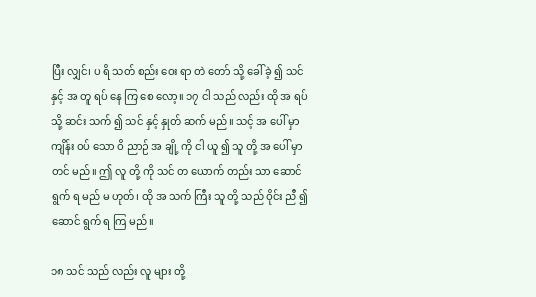ပြီး လျှင်၊ ပ ရိ သတ် စည်း ဝေး ရာ တဲ တော် သို့ ခေါ် ခဲ့ ၍ သင် နှင့် အ တူ ရပ် နေ ကြ စေ လော့။ ၁၇ ငါ သည် လည်း ထို အ ရပ် သို့ ဆင်း သက် ၍ သင် နှင့် နှုတ် ဆက် မည်။ သင့် အ ပေါ် မှာ ကျိန်း ဝပ် သော ဝိ ညာဉ် အ ချို့ ကို ငါ ယူ ၍ သူ တို့ အ ပေါ် မှာ တင် မည်။ ဤ လူ တို့ ကို သင် တ ယောက် တည်း သာ ဆောင် ရွက် ရ မည် မ ဟုတ်၊ ထို အ သက် ကြီး သူ တို့ သည် ဝိုင်း ညီ ၍ ဆောင် ရွက် ရ ကြ မည်။

၁၈ သင် သည် လည်း လူ များ တို့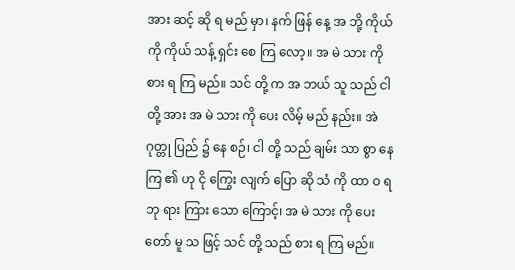အား ဆင့် ဆို ရ မည် မှာ၊ နက် ဖြန် နေ့ အ ဘို့ ကိုယ် ကို ကိုယ် သန့် ရှင်း စေ ကြ လော့။ အ မဲ သား ကို စား ရ ကြ မည်။ သင် တို့ က အ ဘယ် သူ သည် ငါ တို့ အား အ မဲ သား ကို ပေး လိမ့် မည် နည်း။ အဲ ဂုတ္တု ပြည် ၌ နေ စဉ်၊ ငါ တို့ သည် ချမ်း သာ စွာ နေ ကြ ၏ ဟု ငို ကြွေး လျက် ပြော ဆို သံ ကို ထာ ဝ ရ ဘု ရား ကြား သော ကြောင့်၊ အ မဲ သား ကို ပေး တော် မူ သ ဖြင့် သင် တို့ သည် စား ရ ကြ မည်။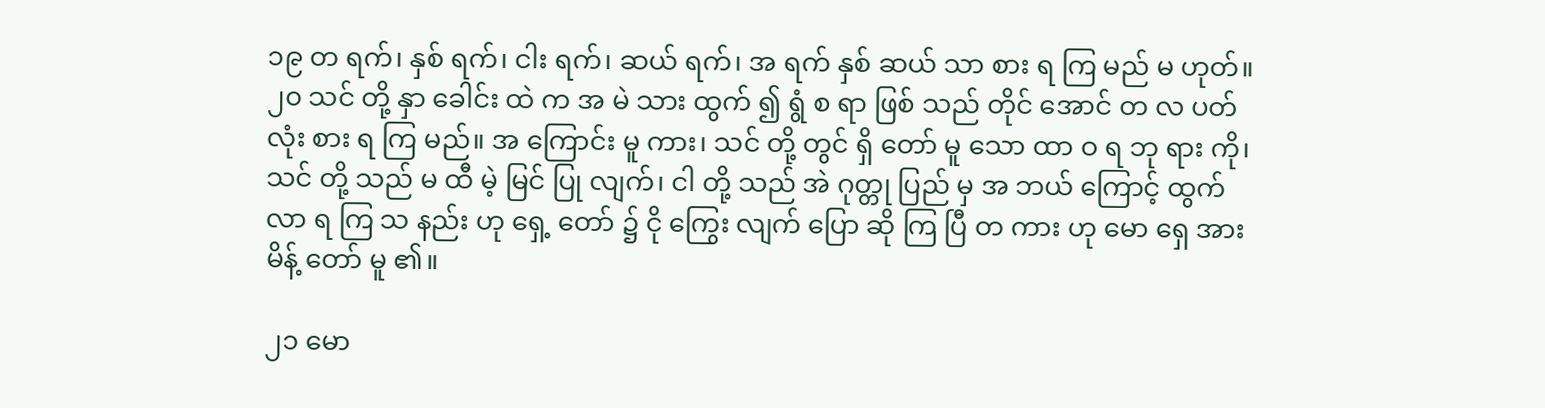၁၉ တ ရက်၊ နှစ် ရက်၊ ငါး ရက်၊ ဆယ် ရက်၊ အ ရက် နှစ် ဆယ် သာ စား ရ ကြ မည် မ ဟုတ်။ ၂၀ သင် တို့ နှာ ခေါင်း ထဲ က အ မဲ သား ထွက် ၍ ရွံ စ ရာ ဖြစ် သည် တိုင် အောင် တ လ ပတ် လုံး စား ရ ကြ မည်။ အ ကြောင်း မူ ကား၊ သင် တို့ တွင် ရှိ တော် မူ သော ထာ ဝ ရ ဘု ရား ကို၊ သင် တို့ သည် မ ထီ မဲ့ မြင် ပြု လျက်၊ ငါ တို့ သည် အဲ ဂုတ္တု ပြည် မှ အ ဘယ် ကြောင့် ထွက် လာ ရ ကြ သ နည်း ဟု ရှေ့ တော် ၌ ငို ကြွေး လျက် ပြော ဆို ကြ ပြီ တ ကား ဟု မော ရှေ အား မိန့် တော် မူ ၏။

၂၁ မော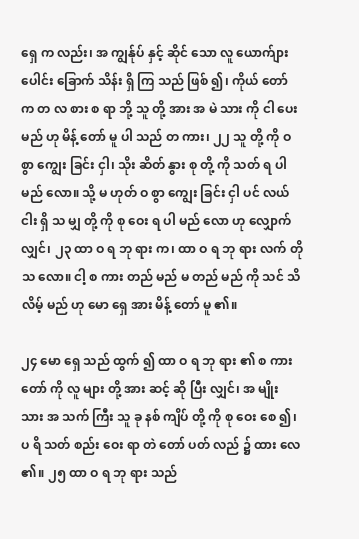ရှေ က လည်း၊ အ ကျွန်ုပ် နှင့် ဆိုင် သော လူ ယောက်ျား ပေါင်း ခြောက် သိန်း ရှိ ကြ သည် ဖြစ် ၍၊ ကိုယ် တော် က တ လ စား စ ရာ ဘို့ သူ တို့ အား အ မဲ သား ကို ငါ ပေး မည် ဟု မိန့် တော် မူ ပါ သည် တ ကား၊ ၂၂ သူ တို့ ကို ဝ စွာ ကျွေး ခြင်း ငှါ၊ သိုး ဆိတ် နွား စု တို့ ကို သတ် ရ ပါ မည် လော။ သို့ မ ဟုတ် ဝ စွာ ကျွေး ခြင်း ငှါ ပင် လယ် ငါး ရှိ သ မျှ တို့ ကို စု ဝေး ရ ပါ မည် လော ဟု လျှောက် လျှင်၊ ၂၃ ထာ ဝ ရ ဘု ရား က၊ ထာ ဝ ရ ဘု ရား လက် တို သ လော။ ငါ့ စ ကား တည် မည် မ တည် မည် ကို သင် သိ လိမ့် မည် ဟု မော ရှေ အား မိန့် တော် မူ ၏။

၂၄ မော ရှေ သည် ထွက် ၍ ထာ ဝ ရ ဘု ရား ၏ စ ကား တော် ကို လူ များ တို့ အား ဆင့် ဆို ပြီး လျှင်၊ အ မျိုး သား အ သက် ကြီး သူ ခု နစ် ကျိပ် တို့ ကို စု ဝေး စေ ၍၊ ပ ရိ သတ် စည်း ဝေး ရာ တဲ တော် ပတ် လည် ၌ ထား လေ ၏။ ၂၅ ထာ ဝ ရ ဘု ရား သည်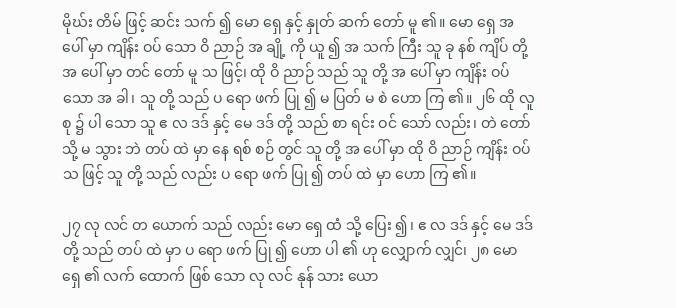မိုဃ်း တိမ် ဖြင့် ဆင်း သက် ၍ မော ရှေ နှင့် နှုတ် ဆက် တော် မူ ၏။ မော ရှေ အ ပေါ် မှာ ကျိန်း ဝပ် သော ဝိ ညာဉ် အ ချို့ ကို ယူ ၍ အ သက် ကြီး သူ ခု နစ် ကျိပ် တို့ အ ပေါ် မှာ တင် တော် မူ သ ဖြင့်၊ ထို ဝိ ညာဉ် သည် သူ တို့ အ ပေါ် မှာ ကျိန်း ဝပ် သော အ ခါ၊ သူ တို့ သည် ပ ရော ဖက် ပြု ၍ မ ပြတ် မ စဲ ဟော ကြ ၏။ ၂၆ ထို လူ စု ၌ ပါ သော သူ ဧ လ ဒဒ် နှင့် မေ ဒဒ် တို့ သည် စာ ရင်း ဝင် သော် လည်း၊ တဲ တော် သို့ မ သွား ဘဲ တပ် ထဲ မှာ နေ ရစ် စဉ် တွင် သူ တို့ အ ပေါ် မှာ ထို ဝိ ညာဉ် ကျိန်း ဝပ် သ ဖြင့် သူ တို့ သည် လည်း ပ ရော ဖက် ပြု ၍ တပ် ထဲ မှာ ဟော ကြ ၏။

၂၇ လု လင် တ ယောက် သည် လည်း မော ရှေ ထံ သို့ ပြေး ၍၊ ဧ လ ဒဒ် နှင့် မေ ဒဒ် တို့ သည် တပ် ထဲ မှာ ပ ရော ဖက် ပြု ၍ ဟော ပါ ၏ ဟု လျှောက် လျှင်၊ ၂၈ မော ရှေ ၏ လက် ထောက် ဖြစ် သော လု လင် နုန် သား ယော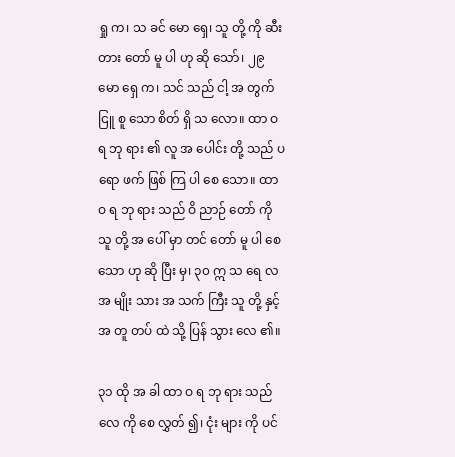ရှု က၊ သ ခင် မော ရှေ၊ သူ တို့ ကို ဆီး တား တော် မူ ပါ ဟု ဆို သော်၊ ၂၉ မော ရှေ က၊ သင် သည် ငါ့ အ တွက် ငြူ စူ သော စိတ် ရှိ သ လော။ ထာ ဝ ရ ဘု ရား ၏ လူ အ ပေါင်း တို့ သည် ပ ရော ဖက် ဖြစ် ကြ ပါ စေ သော။ ထာ ဝ ရ ဘု ရား သည် ဝိ ညာဉ် တော် ကို သူ တို့ အ ပေါ် မှာ တင် တော် မူ ပါ စေ သော ဟု ဆို ပြီး မှ၊ ၃၀ ဣ သ ရေ လ အ မျိုး သား အ သက် ကြီး သူ တို့ နှင့် အ တူ တပ် ထဲ သို့ ပြန် သွား လေ ၏။

၃၁ ထို အ ခါ ထာ ဝ ရ ဘု ရား သည် လေ ကို စေ လွှတ် ၍၊ ငုံး များ ကို ပင်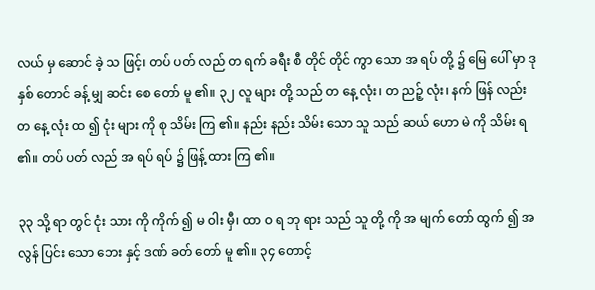လယ် မှ ဆောင် ခဲ့ သ ဖြင့်၊ တပ် ပတ် လည် တ ရက် ခရီး စီ တိုင် တိုင် ကွာ သော အ ရပ် တို့ ၌ မြေ ပေါ် မှာ ဒု နှစ် တောင် ခန့် မျှ ဆင်း စေ တော် မူ ၏။ ၃၂ လူ များ တို့ သည် တ နေ့ လုံး၊ တ ညဉ့် လုံး၊ နက် ဖြန် လည်း တ နေ့ လုံး ထ ၍ ငုံး များ ကို စု သိမ်း ကြ ၏။ နည်း နည်း သိမ်း သော သူ သည် ဆယ် ဟော မဲ ကို သိမ်း ရ ၏။ တပ် ပတ် လည် အ ရပ် ရပ် ၌ ဖြန့် ထား ကြ ၏။

၃၃ သို့ ရာ တွင် ငုံး သား ကို ကိုက် ၍ မ ဝါး မှီ၊ ထာ ဝ ရ ဘု ရား သည် သူ တို့ ကို အ မျက် တော် ထွက် ၍ အ လွန် ပြင်း သော ဘေး နှင့် ဒဏ် ခတ် တော် မူ ၏။ ၃၄ တောင့်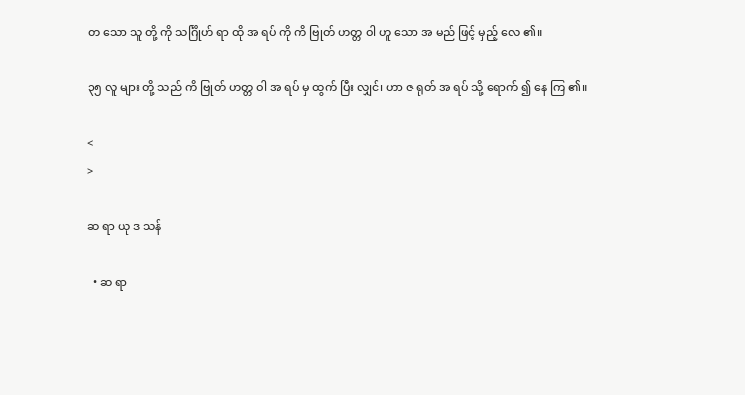တ သော သူ တို့ ကို သင်္ဂြိုဟ် ရာ ထို အ ရပ် ကို ကိ ဗြုတ် ဟတ္တ ဝါ ဟူ သော အ မည် ဖြင့် မှည့် လေ ၏။

၃၅ လူ များ တို့ သည် ကိ ဗြုတ် ဟတ္တ ဝါ အ ရပ် မှ ထွက် ပြီး လျှင်၊ ဟာ ဇ ရုတ် အ ရပ် သို့ ရောက် ၍ နေ ကြ ၏။

<
>

ဆ ရာ ယု ဒ သန်

  • ဆ ရာ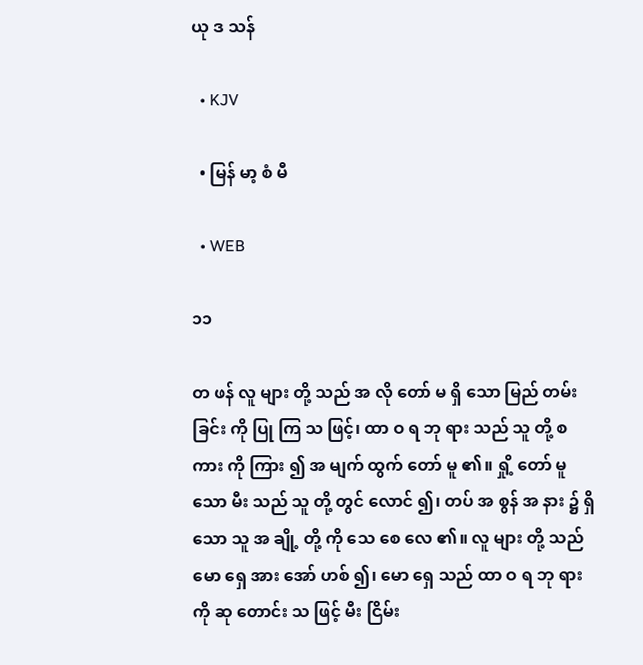ယု ဒ သန်

  • KJV

  • မြန် မာ့ စံ မီ

  • WEB

၁၁

တ ဖန် လူ များ တို့ သည် အ လို တော် မ ရှိ သော မြည် တမ်း ခြင်း ကို ပြု ကြ သ ဖြင့်၊ ထာ ဝ ရ ဘု ရား သည် သူ တို့ စ ကား ကို ကြား ၍ အ မျက် ထွက် တော် မူ ၏။ ရှို့ တော် မူ သော မီး သည် သူ တို့ တွင် လောင် ၍၊ တပ် အ စွန် အ နား ၌ ရှိ သော သူ အ ချို့ တို့ ကို သေ စေ လေ ၏။ လူ များ တို့ သည် မော ရှေ အား အော် ဟစ် ၍၊ မော ရှေ သည် ထာ ဝ ရ ဘု ရား ကို ဆု တောင်း သ ဖြင့် မီး ငြိမ်း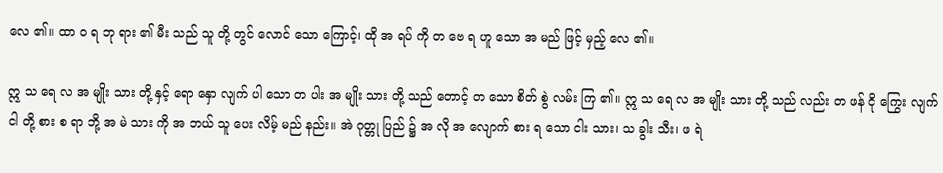လေ ၏။ ထာ ဝ ရ ဘု ရား ၏ မီး သည် သူ တို့ တွင် လောင် သော ကြောင့်၊ ထို အ ရပ် ကို တ ဗေ ရ ဟူ သော အ မည် ဖြင့် မှည့် လေ ၏။

ဣ သ ရေ လ အ မျိုး သား တို့ နှင့် ရော နှော လျက် ပါ သော တ ပါး အ မျိုး သား တို့ သည် တောင့် တ သော စိတ် စွဲ လမ်း ကြ ၏။ ဣ သ ရေ လ အ မျိုး သား တို့ သည် လည်း တ ဖန် ငို ကြွေး လျက် ငါ တို့ စား စ ရာ ဘို့ အ မဲ သား ကို အ ဘယ် သူ ပေး လိမ့် မည် နည်း။ အဲ ဂုတ္တု ပြည် ၌ အ လို အ လျောက် စား ရ သော ငါး သား၊ သ ခွါး သီး၊ ဖ ရဲ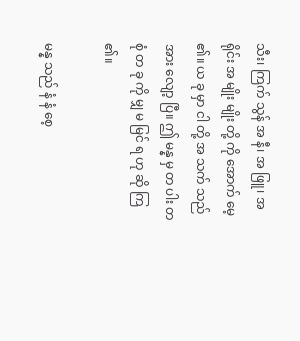သီး၊ ကြက် သွန် အ နီ၊ အ ဖြူ၊ အ ရိုင်း အ မျိုး မျိုး တို့ ကို အောက် မေ့ ၏။ ယ ခု မှာ ငါ တို့ အ သက် သည် အား လျော့ ပြီ။ ဤ မန္န မှ တ ပါး တ စုံ တ ခု ကို မျှ မ မြင် ရ ဟု ဆို ကြ ၏။

မန္န သည် နံ နံ စေ့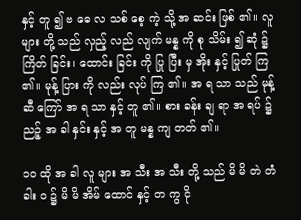နှင့် တူ ၍ ဗ ဓေ လ သစ် စေ့ ကဲ့ သို့ အ ဆင်း ဖြစ် ၏။ လူ များ တို့ သည် လှည့် လည် လျက် မန္န ကို စု သိမ်း ၍ ဆုံ ၌ ကြိတ် ခြင်း၊ ထောင်း ခြင်း ကို ပြု ပြီး မှ အိုး နှင့် ပြုတ် ကြ ၏။ မုန့် ပြား ကို လည်း လုပ် ကြ ၏။ အ ရ သာ သည် မုန့် ဆီ ကြော် အ ရ သာ နှင့် တူ ၏။ စား ခန်း ချ ရာ အ ရပ် ၌ ညဉ့် အ ခါ နှင်း နှင့် အ တူ မန္န ကျ တတ် ၏။

၁၀ ထို အ ခါ လူ များ အ သီး အ သီး တို့ သည် မိ မိ တဲ တံ ခါး ဝ ၌ မိ မိ အိမ် ထောင် နှင့် တ ကွ ငို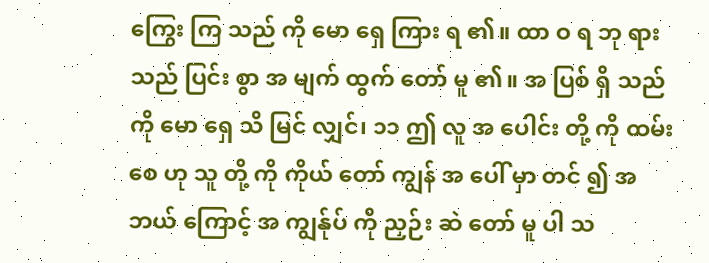ကြွေး ကြ သည် ကို မော ရှေ ကြား ရ ၏။ ထာ ဝ ရ ဘု ရား သည် ပြင်း စွာ အ မျက် ထွက် တော် မူ ၏။ အ ပြစ် ရှိ သည် ကို မော ရှေ သိ မြင် လျှင်၊ ၁၁ ဤ လူ အ ပေါင်း တို့ ကို ထမ်း စေ ဟု သူ တို့ ကို ကိုယ် တော် ကျွန် အ ပေါ် မှာ တင် ၍ အ ဘယ် ကြောင့် အ ကျွန်ုပ် ကို ညှဉ်း ဆဲ တော် မူ ပါ သ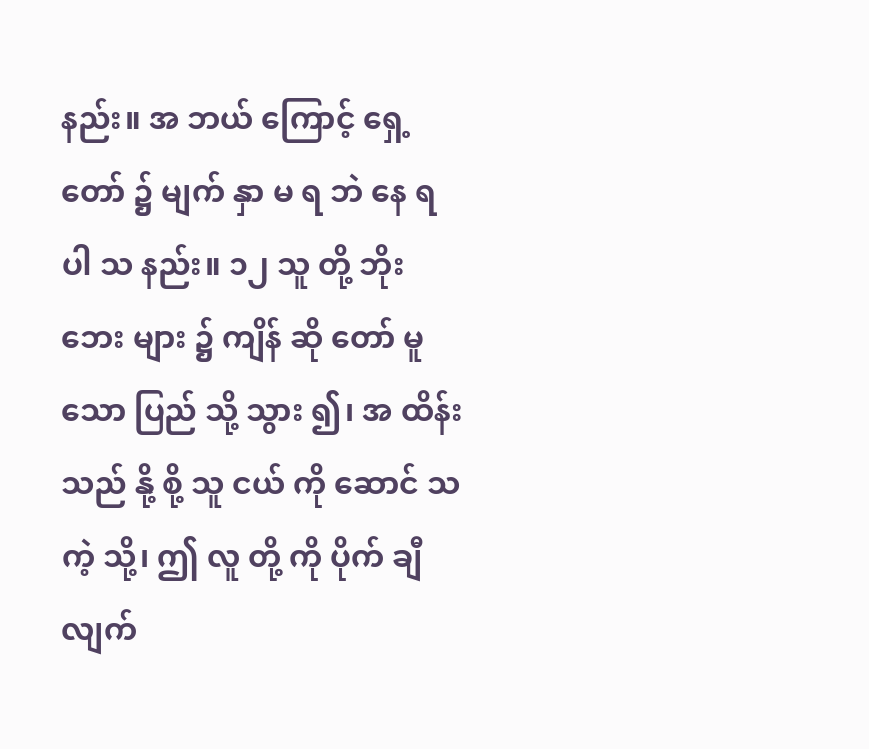နည်း။ အ ဘယ် ကြောင့် ရှေ့ တော် ၌ မျက် နှာ မ ရ ဘဲ နေ ရ ပါ သ နည်း။ ၁၂ သူ တို့ ဘိုး ဘေး များ ၌ ကျိန် ဆို တော် မူ သော ပြည် သို့ သွား ၍၊ အ ထိန်း သည် နို့ စို့ သူ ငယ် ကို ဆောင် သ ကဲ့ သို့၊ ဤ လူ တို့ ကို ပိုက် ချီ လျက်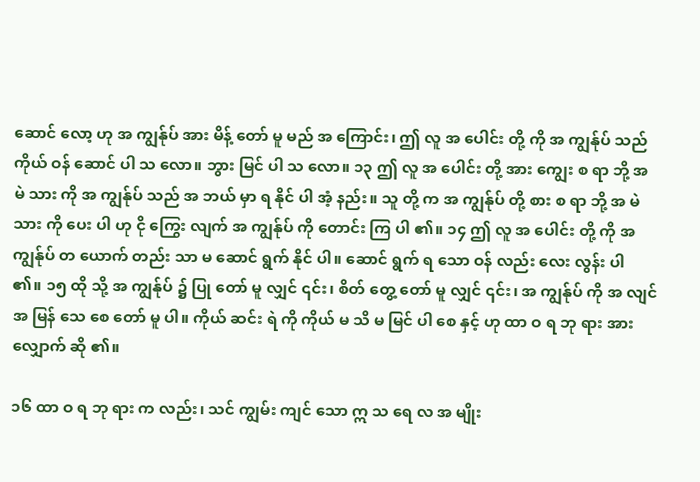ဆောင် လော့ ဟု အ ကျွန်ုပ် အား မိန့် တော် မူ မည် အ ကြောင်း၊ ဤ လူ အ ပေါင်း တို့ ကို အ ကျွန်ုပ် သည် ကိုယ် ဝန် ဆောင် ပါ သ လော။ ဘွား မြင် ပါ သ လော။ ၁၃ ဤ လူ အ ပေါင်း တို့ အား ကျွေး စ ရာ ဘို့ အ မဲ သား ကို အ ကျွန်ုပ် သည် အ ဘယ် မှာ ရ နိုင် ပါ အံ့ နည်း။ သူ တို့ က အ ကျွန်ုပ် တို့ စား စ ရာ ဘို့ အ မဲ သား ကို ပေး ပါ ဟု ငို ကြွေး လျက် အ ကျွန်ုပ် ကို တောင်း ကြ ပါ ၏။ ၁၄ ဤ လူ အ ပေါင်း တို့ ကို အ ကျွန်ုပ် တ ယောက် တည်း သာ မ ဆောင် ရွက် နိုင် ပါ။ ဆောင် ရွက် ရ သော ဝန် လည်း လေး လွန်း ပါ ၏။ ၁၅ ထို သို့ အ ကျွန်ုပ် ၌ ပြု တော် မူ လျှင် ၎င်း၊ စိတ် တွေ့ တော် မူ လျှင် ၎င်း၊ အ ကျွန်ုပ် ကို အ လျင် အ မြန် သေ စေ တော် မူ ပါ။ ကိုယ် ဆင်း ရဲ ကို ကိုယ် မ သိ မ မြင် ပါ စေ နှင့် ဟု ထာ ဝ ရ ဘု ရား အား လျှောက် ဆို ၏။

၁၆ ထာ ဝ ရ ဘု ရား က လည်း၊ သင် ကျွမ်း ကျင် သော ဣ သ ရေ လ အ မျိုး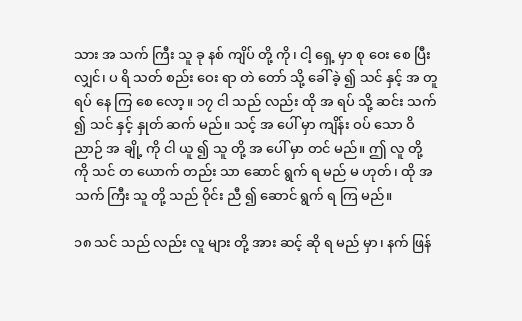သား အ သက် ကြီး သူ ခု နစ် ကျိပ် တို့ ကို၊ ငါ့ ရှေ့ မှာ စု ဝေး စေ ပြီး လျှင်၊ ပ ရိ သတ် စည်း ဝေး ရာ တဲ တော် သို့ ခေါ် ခဲ့ ၍ သင် နှင့် အ တူ ရပ် နေ ကြ စေ လော့။ ၁၇ ငါ သည် လည်း ထို အ ရပ် သို့ ဆင်း သက် ၍ သင် နှင့် နှုတ် ဆက် မည်။ သင့် အ ပေါ် မှာ ကျိန်း ဝပ် သော ဝိ ညာဉ် အ ချို့ ကို ငါ ယူ ၍ သူ တို့ အ ပေါ် မှာ တင် မည်။ ဤ လူ တို့ ကို သင် တ ယောက် တည်း သာ ဆောင် ရွက် ရ မည် မ ဟုတ်၊ ထို အ သက် ကြီး သူ တို့ သည် ဝိုင်း ညီ ၍ ဆောင် ရွက် ရ ကြ မည်။

၁၈ သင် သည် လည်း လူ များ တို့ အား ဆင့် ဆို ရ မည် မှာ၊ နက် ဖြန်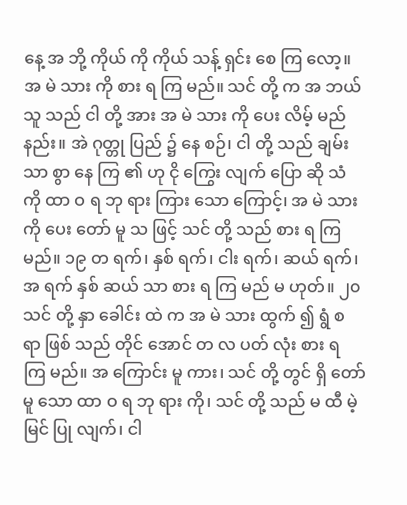နေ့ အ ဘို့ ကိုယ် ကို ကိုယ် သန့် ရှင်း စေ ကြ လော့။ အ မဲ သား ကို စား ရ ကြ မည်။ သင် တို့ က အ ဘယ် သူ သည် ငါ တို့ အား အ မဲ သား ကို ပေး လိမ့် မည် နည်း။ အဲ ဂုတ္တု ပြည် ၌ နေ စဉ်၊ ငါ တို့ သည် ချမ်း သာ စွာ နေ ကြ ၏ ဟု ငို ကြွေး လျက် ပြော ဆို သံ ကို ထာ ဝ ရ ဘု ရား ကြား သော ကြောင့်၊ အ မဲ သား ကို ပေး တော် မူ သ ဖြင့် သင် တို့ သည် စား ရ ကြ မည်။ ၁၉ တ ရက်၊ နှစ် ရက်၊ ငါး ရက်၊ ဆယ် ရက်၊ အ ရက် နှစ် ဆယ် သာ စား ရ ကြ မည် မ ဟုတ်။ ၂၀ သင် တို့ နှာ ခေါင်း ထဲ က အ မဲ သား ထွက် ၍ ရွံ စ ရာ ဖြစ် သည် တိုင် အောင် တ လ ပတ် လုံး စား ရ ကြ မည်။ အ ကြောင်း မူ ကား၊ သင် တို့ တွင် ရှိ တော် မူ သော ထာ ဝ ရ ဘု ရား ကို၊ သင် တို့ သည် မ ထီ မဲ့ မြင် ပြု လျက်၊ ငါ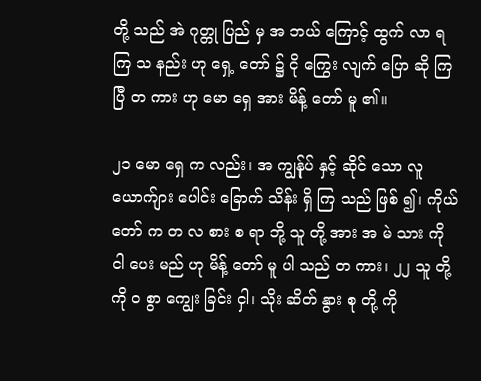တို့ သည် အဲ ဂုတ္တု ပြည် မှ အ ဘယ် ကြောင့် ထွက် လာ ရ ကြ သ နည်း ဟု ရှေ့ တော် ၌ ငို ကြွေး လျက် ပြော ဆို ကြ ပြီ တ ကား ဟု မော ရှေ အား မိန့် တော် မူ ၏။

၂၁ မော ရှေ က လည်း၊ အ ကျွန်ုပ် နှင့် ဆိုင် သော လူ ယောက်ျား ပေါင်း ခြောက် သိန်း ရှိ ကြ သည် ဖြစ် ၍၊ ကိုယ် တော် က တ လ စား စ ရာ ဘို့ သူ တို့ အား အ မဲ သား ကို ငါ ပေး မည် ဟု မိန့် တော် မူ ပါ သည် တ ကား၊ ၂၂ သူ တို့ ကို ဝ စွာ ကျွေး ခြင်း ငှါ၊ သိုး ဆိတ် နွား စု တို့ ကို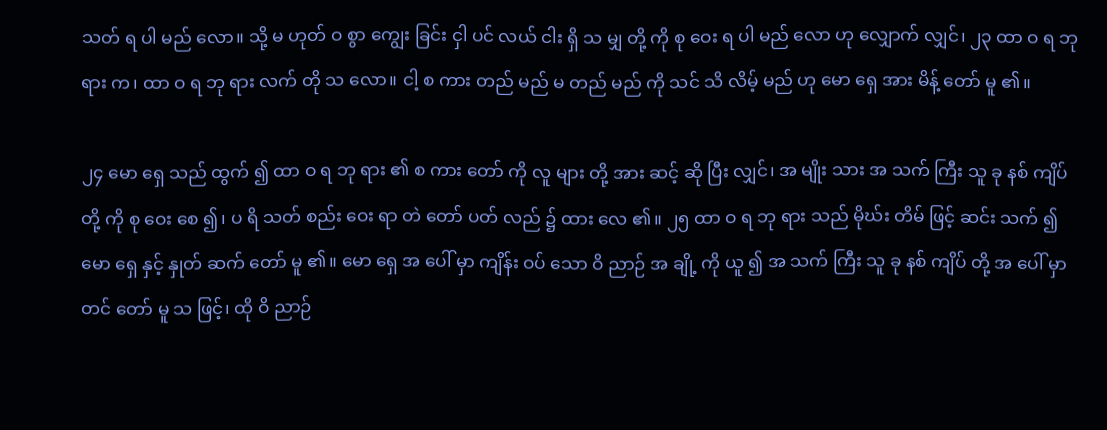သတ် ရ ပါ မည် လော။ သို့ မ ဟုတ် ဝ စွာ ကျွေး ခြင်း ငှါ ပင် လယ် ငါး ရှိ သ မျှ တို့ ကို စု ဝေး ရ ပါ မည် လော ဟု လျှောက် လျှင်၊ ၂၃ ထာ ဝ ရ ဘု ရား က၊ ထာ ဝ ရ ဘု ရား လက် တို သ လော။ ငါ့ စ ကား တည် မည် မ တည် မည် ကို သင် သိ လိမ့် မည် ဟု မော ရှေ အား မိန့် တော် မူ ၏။

၂၄ မော ရှေ သည် ထွက် ၍ ထာ ဝ ရ ဘု ရား ၏ စ ကား တော် ကို လူ များ တို့ အား ဆင့် ဆို ပြီး လျှင်၊ အ မျိုး သား အ သက် ကြီး သူ ခု နစ် ကျိပ် တို့ ကို စု ဝေး စေ ၍၊ ပ ရိ သတ် စည်း ဝေး ရာ တဲ တော် ပတ် လည် ၌ ထား လေ ၏။ ၂၅ ထာ ဝ ရ ဘု ရား သည် မိုဃ်း တိမ် ဖြင့် ဆင်း သက် ၍ မော ရှေ နှင့် နှုတ် ဆက် တော် မူ ၏။ မော ရှေ အ ပေါ် မှာ ကျိန်း ဝပ် သော ဝိ ညာဉ် အ ချို့ ကို ယူ ၍ အ သက် ကြီး သူ ခု နစ် ကျိပ် တို့ အ ပေါ် မှာ တင် တော် မူ သ ဖြင့်၊ ထို ဝိ ညာဉ်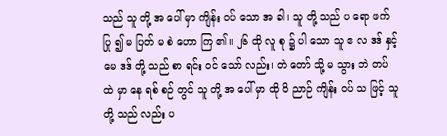သည် သူ တို့ အ ပေါ် မှာ ကျိန်း ဝပ် သော အ ခါ၊ သူ တို့ သည် ပ ရော ဖက် ပြု ၍ မ ပြတ် မ စဲ ဟော ကြ ၏။ ၂၆ ထို လူ စု ၌ ပါ သော သူ ဧ လ ဒဒ် နှင့် မေ ဒဒ် တို့ သည် စာ ရင်း ဝင် သော် လည်း၊ တဲ တော် သို့ မ သွား ဘဲ တပ် ထဲ မှာ နေ ရစ် စဉ် တွင် သူ တို့ အ ပေါ် မှာ ထို ဝိ ညာဉ် ကျိန်း ဝပ် သ ဖြင့် သူ တို့ သည် လည်း ပ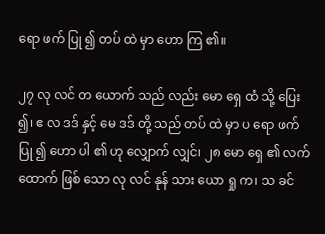ရော ဖက် ပြု ၍ တပ် ထဲ မှာ ဟော ကြ ၏။

၂၇ လု လင် တ ယောက် သည် လည်း မော ရှေ ထံ သို့ ပြေး ၍၊ ဧ လ ဒဒ် နှင့် မေ ဒဒ် တို့ သည် တပ် ထဲ မှာ ပ ရော ဖက် ပြု ၍ ဟော ပါ ၏ ဟု လျှောက် လျှင်၊ ၂၈ မော ရှေ ၏ လက် ထောက် ဖြစ် သော လု လင် နုန် သား ယော ရှု က၊ သ ခင်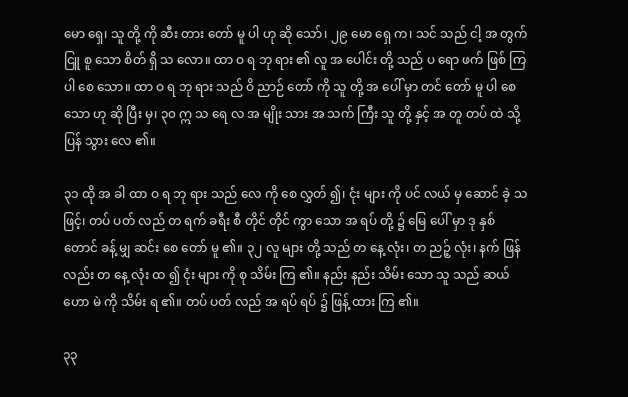မော ရှေ၊ သူ တို့ ကို ဆီး တား တော် မူ ပါ ဟု ဆို သော်၊ ၂၉ မော ရှေ က၊ သင် သည် ငါ့ အ တွက် ငြူ စူ သော စိတ် ရှိ သ လော။ ထာ ဝ ရ ဘု ရား ၏ လူ အ ပေါင်း တို့ သည် ပ ရော ဖက် ဖြစ် ကြ ပါ စေ သော။ ထာ ဝ ရ ဘု ရား သည် ဝိ ညာဉ် တော် ကို သူ တို့ အ ပေါ် မှာ တင် တော် မူ ပါ စေ သော ဟု ဆို ပြီး မှ၊ ၃၀ ဣ သ ရေ လ အ မျိုး သား အ သက် ကြီး သူ တို့ နှင့် အ တူ တပ် ထဲ သို့ ပြန် သွား လေ ၏။

၃၁ ထို အ ခါ ထာ ဝ ရ ဘု ရား သည် လေ ကို စေ လွှတ် ၍၊ ငုံး များ ကို ပင် လယ် မှ ဆောင် ခဲ့ သ ဖြင့်၊ တပ် ပတ် လည် တ ရက် ခရီး စီ တိုင် တိုင် ကွာ သော အ ရပ် တို့ ၌ မြေ ပေါ် မှာ ဒု နှစ် တောင် ခန့် မျှ ဆင်း စေ တော် မူ ၏။ ၃၂ လူ များ တို့ သည် တ နေ့ လုံး၊ တ ညဉ့် လုံး၊ နက် ဖြန် လည်း တ နေ့ လုံး ထ ၍ ငုံး များ ကို စု သိမ်း ကြ ၏။ နည်း နည်း သိမ်း သော သူ သည် ဆယ် ဟော မဲ ကို သိမ်း ရ ၏။ တပ် ပတ် လည် အ ရပ် ရပ် ၌ ဖြန့် ထား ကြ ၏။

၃၃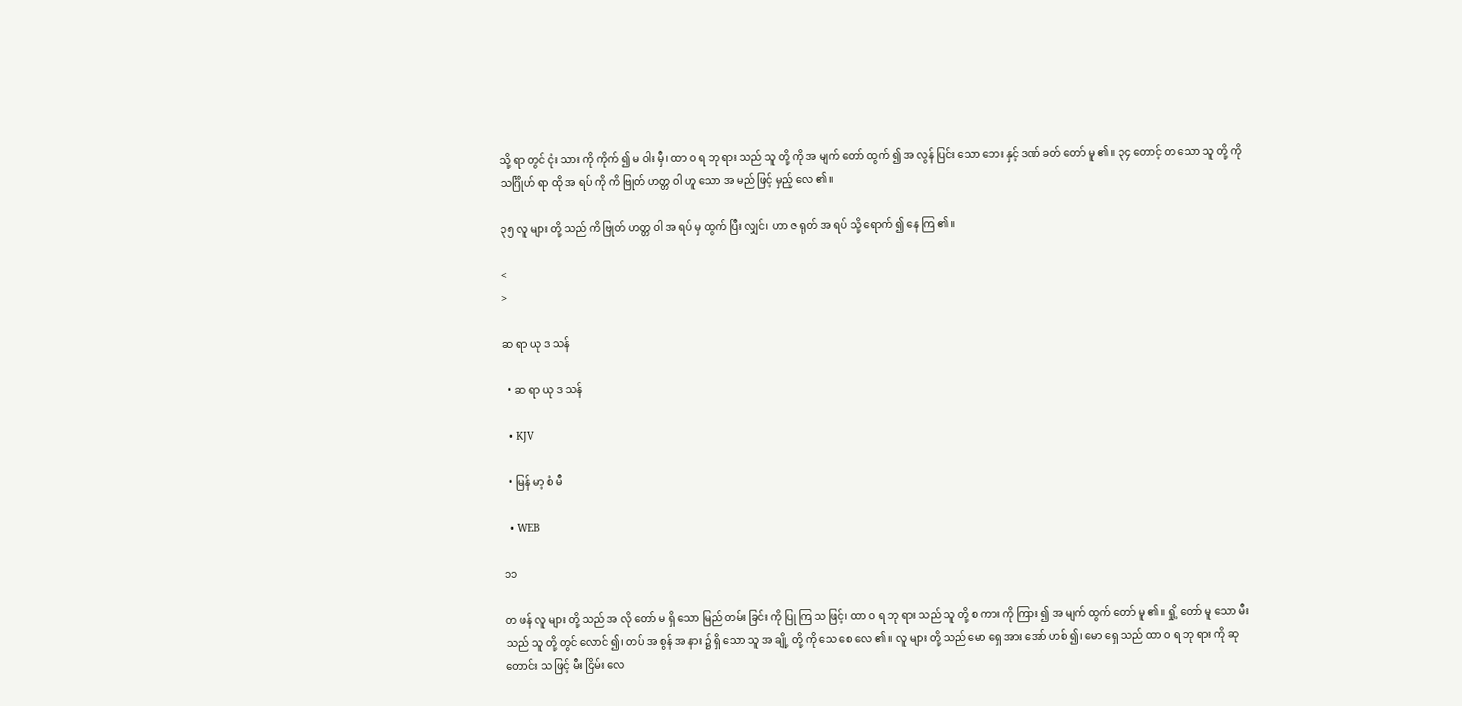သို့ ရာ တွင် ငုံး သား ကို ကိုက် ၍ မ ဝါး မှီ၊ ထာ ဝ ရ ဘု ရား သည် သူ တို့ ကို အ မျက် တော် ထွက် ၍ အ လွန် ပြင်း သော ဘေး နှင့် ဒဏ် ခတ် တော် မူ ၏။ ၃၄ တောင့် တ သော သူ တို့ ကို သင်္ဂြိုဟ် ရာ ထို အ ရပ် ကို ကိ ဗြုတ် ဟတ္တ ဝါ ဟူ သော အ မည် ဖြင့် မှည့် လေ ၏။

၃၅ လူ များ တို့ သည် ကိ ဗြုတ် ဟတ္တ ဝါ အ ရပ် မှ ထွက် ပြီး လျှင်၊ ဟာ ဇ ရုတ် အ ရပ် သို့ ရောက် ၍ နေ ကြ ၏။

<
>

ဆ ရာ ယု ဒ သန်

  • ဆ ရာ ယု ဒ သန်

  • KJV

  • မြန် မာ့ စံ မီ

  • WEB

၁၁

တ ဖန် လူ များ တို့ သည် အ လို တော် မ ရှိ သော မြည် တမ်း ခြင်း ကို ပြု ကြ သ ဖြင့်၊ ထာ ဝ ရ ဘု ရား သည် သူ တို့ စ ကား ကို ကြား ၍ အ မျက် ထွက် တော် မူ ၏။ ရှို့ တော် မူ သော မီး သည် သူ တို့ တွင် လောင် ၍၊ တပ် အ စွန် အ နား ၌ ရှိ သော သူ အ ချို့ တို့ ကို သေ စေ လေ ၏။ လူ များ တို့ သည် မော ရှေ အား အော် ဟစ် ၍၊ မော ရှေ သည် ထာ ဝ ရ ဘု ရား ကို ဆု တောင်း သ ဖြင့် မီး ငြိမ်း လေ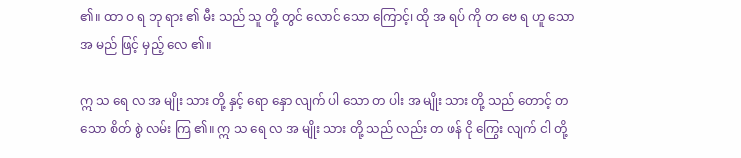၏။ ထာ ဝ ရ ဘု ရား ၏ မီး သည် သူ တို့ တွင် လောင် သော ကြောင့်၊ ထို အ ရပ် ကို တ ဗေ ရ ဟူ သော အ မည် ဖြင့် မှည့် လေ ၏။

ဣ သ ရေ လ အ မျိုး သား တို့ နှင့် ရော နှော လျက် ပါ သော တ ပါး အ မျိုး သား တို့ သည် တောင့် တ သော စိတ် စွဲ လမ်း ကြ ၏။ ဣ သ ရေ လ အ မျိုး သား တို့ သည် လည်း တ ဖန် ငို ကြွေး လျက် ငါ တို့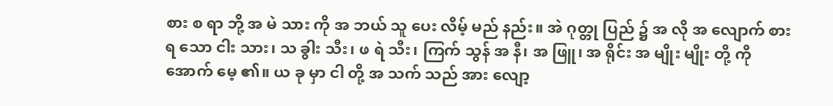စား စ ရာ ဘို့ အ မဲ သား ကို အ ဘယ် သူ ပေး လိမ့် မည် နည်း။ အဲ ဂုတ္တု ပြည် ၌ အ လို အ လျောက် စား ရ သော ငါး သား၊ သ ခွါး သီး၊ ဖ ရဲ သီး၊ ကြက် သွန် အ နီ၊ အ ဖြူ၊ အ ရိုင်း အ မျိုး မျိုး တို့ ကို အောက် မေ့ ၏။ ယ ခု မှာ ငါ တို့ အ သက် သည် အား လျော့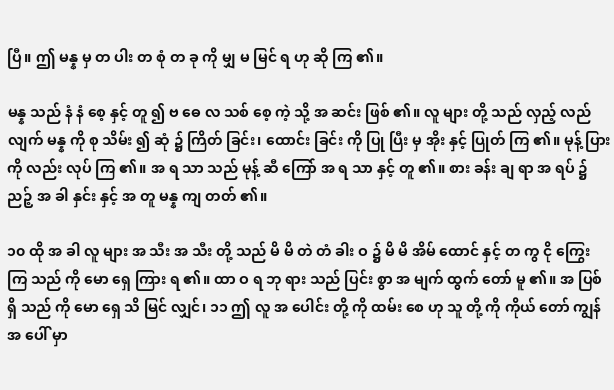ပြီ။ ဤ မန္န မှ တ ပါး တ စုံ တ ခု ကို မျှ မ မြင် ရ ဟု ဆို ကြ ၏။

မန္န သည် နံ နံ စေ့ နှင့် တူ ၍ ဗ ဓေ လ သစ် စေ့ ကဲ့ သို့ အ ဆင်း ဖြစ် ၏။ လူ များ တို့ သည် လှည့် လည် လျက် မန္န ကို စု သိမ်း ၍ ဆုံ ၌ ကြိတ် ခြင်း၊ ထောင်း ခြင်း ကို ပြု ပြီး မှ အိုး နှင့် ပြုတ် ကြ ၏။ မုန့် ပြား ကို လည်း လုပ် ကြ ၏။ အ ရ သာ သည် မုန့် ဆီ ကြော် အ ရ သာ နှင့် တူ ၏။ စား ခန်း ချ ရာ အ ရပ် ၌ ညဉ့် အ ခါ နှင်း နှင့် အ တူ မန္န ကျ တတ် ၏။

၁၀ ထို အ ခါ လူ များ အ သီး အ သီး တို့ သည် မိ မိ တဲ တံ ခါး ဝ ၌ မိ မိ အိမ် ထောင် နှင့် တ ကွ ငို ကြွေး ကြ သည် ကို မော ရှေ ကြား ရ ၏။ ထာ ဝ ရ ဘု ရား သည် ပြင်း စွာ အ မျက် ထွက် တော် မူ ၏။ အ ပြစ် ရှိ သည် ကို မော ရှေ သိ မြင် လျှင်၊ ၁၁ ဤ လူ အ ပေါင်း တို့ ကို ထမ်း စေ ဟု သူ တို့ ကို ကိုယ် တော် ကျွန် အ ပေါ် မှာ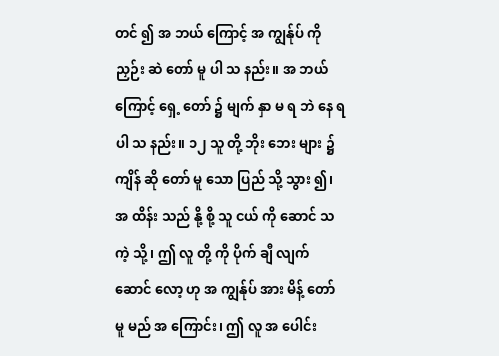တင် ၍ အ ဘယ် ကြောင့် အ ကျွန်ုပ် ကို ညှဉ်း ဆဲ တော် မူ ပါ သ နည်း။ အ ဘယ် ကြောင့် ရှေ့ တော် ၌ မျက် နှာ မ ရ ဘဲ နေ ရ ပါ သ နည်း။ ၁၂ သူ တို့ ဘိုး ဘေး များ ၌ ကျိန် ဆို တော် မူ သော ပြည် သို့ သွား ၍၊ အ ထိန်း သည် နို့ စို့ သူ ငယ် ကို ဆောင် သ ကဲ့ သို့၊ ဤ လူ တို့ ကို ပိုက် ချီ လျက် ဆောင် လော့ ဟု အ ကျွန်ုပ် အား မိန့် တော် မူ မည် အ ကြောင်း၊ ဤ လူ အ ပေါင်း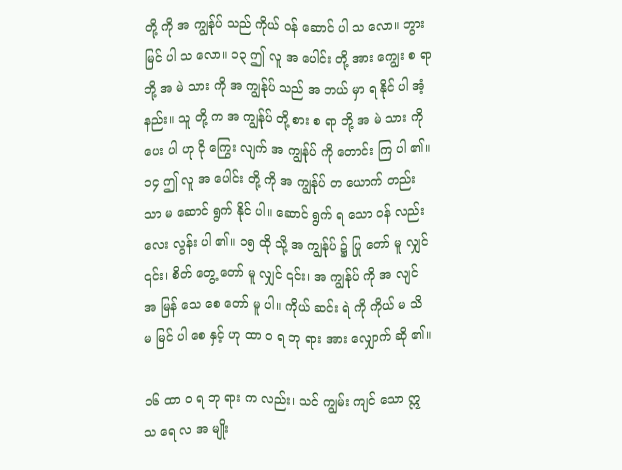တို့ ကို အ ကျွန်ုပ် သည် ကိုယ် ဝန် ဆောင် ပါ သ လော။ ဘွား မြင် ပါ သ လော။ ၁၃ ဤ လူ အ ပေါင်း တို့ အား ကျွေး စ ရာ ဘို့ အ မဲ သား ကို အ ကျွန်ုပ် သည် အ ဘယ် မှာ ရ နိုင် ပါ အံ့ နည်း။ သူ တို့ က အ ကျွန်ုပ် တို့ စား စ ရာ ဘို့ အ မဲ သား ကို ပေး ပါ ဟု ငို ကြွေး လျက် အ ကျွန်ုပ် ကို တောင်း ကြ ပါ ၏။ ၁၄ ဤ လူ အ ပေါင်း တို့ ကို အ ကျွန်ုပ် တ ယောက် တည်း သာ မ ဆောင် ရွက် နိုင် ပါ။ ဆောင် ရွက် ရ သော ဝန် လည်း လေး လွန်း ပါ ၏။ ၁၅ ထို သို့ အ ကျွန်ုပ် ၌ ပြု တော် မူ လျှင် ၎င်း၊ စိတ် တွေ့ တော် မူ လျှင် ၎င်း၊ အ ကျွန်ုပ် ကို အ လျင် အ မြန် သေ စေ တော် မူ ပါ။ ကိုယ် ဆင်း ရဲ ကို ကိုယ် မ သိ မ မြင် ပါ စေ နှင့် ဟု ထာ ဝ ရ ဘု ရား အား လျှောက် ဆို ၏။

၁၆ ထာ ဝ ရ ဘု ရား က လည်း၊ သင် ကျွမ်း ကျင် သော ဣ သ ရေ လ အ မျိုး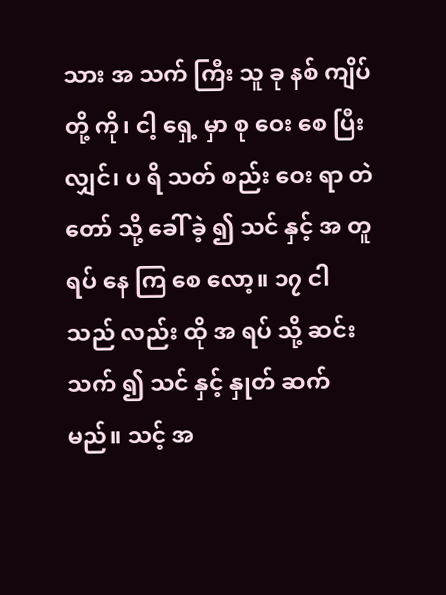သား အ သက် ကြီး သူ ခု နစ် ကျိပ် တို့ ကို၊ ငါ့ ရှေ့ မှာ စု ဝေး စေ ပြီး လျှင်၊ ပ ရိ သတ် စည်း ဝေး ရာ တဲ တော် သို့ ခေါ် ခဲ့ ၍ သင် နှင့် အ တူ ရပ် နေ ကြ စေ လော့။ ၁၇ ငါ သည် လည်း ထို အ ရပ် သို့ ဆင်း သက် ၍ သင် နှင့် နှုတ် ဆက် မည်။ သင့် အ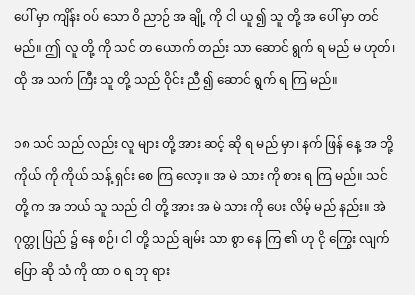ပေါ် မှာ ကျိန်း ဝပ် သော ဝိ ညာဉ် အ ချို့ ကို ငါ ယူ ၍ သူ တို့ အ ပေါ် မှာ တင် မည်။ ဤ လူ တို့ ကို သင် တ ယောက် တည်း သာ ဆောင် ရွက် ရ မည် မ ဟုတ်၊ ထို အ သက် ကြီး သူ တို့ သည် ဝိုင်း ညီ ၍ ဆောင် ရွက် ရ ကြ မည်။

၁၈ သင် သည် လည်း လူ များ တို့ အား ဆင့် ဆို ရ မည် မှာ၊ နက် ဖြန် နေ့ အ ဘို့ ကိုယ် ကို ကိုယ် သန့် ရှင်း စေ ကြ လော့။ အ မဲ သား ကို စား ရ ကြ မည်။ သင် တို့ က အ ဘယ် သူ သည် ငါ တို့ အား အ မဲ သား ကို ပေး လိမ့် မည် နည်း။ အဲ ဂုတ္တု ပြည် ၌ နေ စဉ်၊ ငါ တို့ သည် ချမ်း သာ စွာ နေ ကြ ၏ ဟု ငို ကြွေး လျက် ပြော ဆို သံ ကို ထာ ဝ ရ ဘု ရား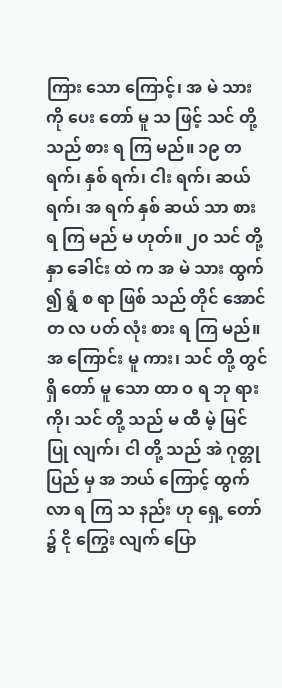ကြား သော ကြောင့်၊ အ မဲ သား ကို ပေး တော် မူ သ ဖြင့် သင် တို့ သည် စား ရ ကြ မည်။ ၁၉ တ ရက်၊ နှစ် ရက်၊ ငါး ရက်၊ ဆယ် ရက်၊ အ ရက် နှစ် ဆယ် သာ စား ရ ကြ မည် မ ဟုတ်။ ၂၀ သင် တို့ နှာ ခေါင်း ထဲ က အ မဲ သား ထွက် ၍ ရွံ စ ရာ ဖြစ် သည် တိုင် အောင် တ လ ပတ် လုံး စား ရ ကြ မည်။ အ ကြောင်း မူ ကား၊ သင် တို့ တွင် ရှိ တော် မူ သော ထာ ဝ ရ ဘု ရား ကို၊ သင် တို့ သည် မ ထီ မဲ့ မြင် ပြု လျက်၊ ငါ တို့ သည် အဲ ဂုတ္တု ပြည် မှ အ ဘယ် ကြောင့် ထွက် လာ ရ ကြ သ နည်း ဟု ရှေ့ တော် ၌ ငို ကြွေး လျက် ပြော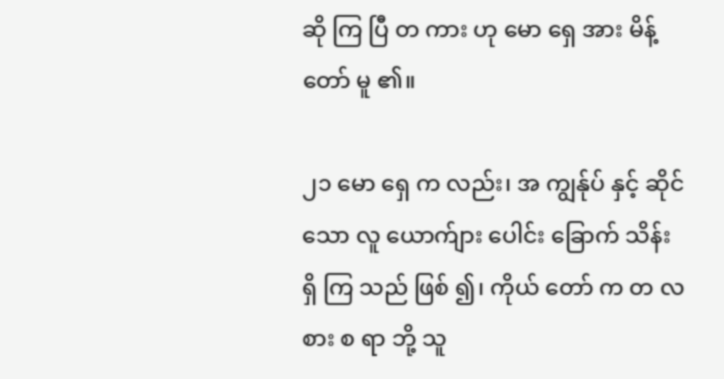ဆို ကြ ပြီ တ ကား ဟု မော ရှေ အား မိန့် တော် မူ ၏။

၂၁ မော ရှေ က လည်း၊ အ ကျွန်ုပ် နှင့် ဆိုင် သော လူ ယောက်ျား ပေါင်း ခြောက် သိန်း ရှိ ကြ သည် ဖြစ် ၍၊ ကိုယ် တော် က တ လ စား စ ရာ ဘို့ သူ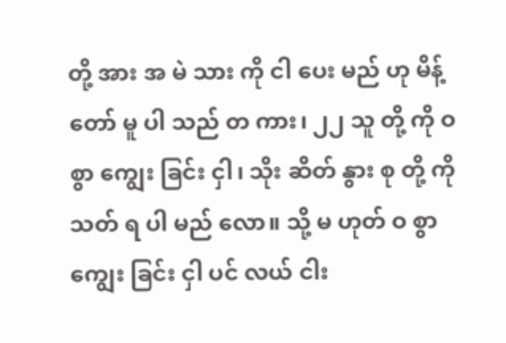တို့ အား အ မဲ သား ကို ငါ ပေး မည် ဟု မိန့် တော် မူ ပါ သည် တ ကား၊ ၂၂ သူ တို့ ကို ဝ စွာ ကျွေး ခြင်း ငှါ၊ သိုး ဆိတ် နွား စု တို့ ကို သတ် ရ ပါ မည် လော။ သို့ မ ဟုတ် ဝ စွာ ကျွေး ခြင်း ငှါ ပင် လယ် ငါး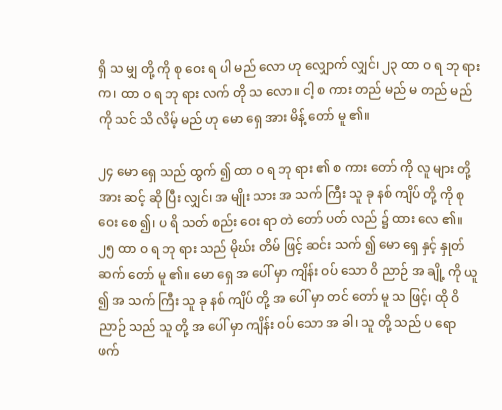ရှိ သ မျှ တို့ ကို စု ဝေး ရ ပါ မည် လော ဟု လျှောက် လျှင်၊ ၂၃ ထာ ဝ ရ ဘု ရား က၊ ထာ ဝ ရ ဘု ရား လက် တို သ လော။ ငါ့ စ ကား တည် မည် မ တည် မည် ကို သင် သိ လိမ့် မည် ဟု မော ရှေ အား မိန့် တော် မူ ၏။

၂၄ မော ရှေ သည် ထွက် ၍ ထာ ဝ ရ ဘု ရား ၏ စ ကား တော် ကို လူ များ တို့ အား ဆင့် ဆို ပြီး လျှင်၊ အ မျိုး သား အ သက် ကြီး သူ ခု နစ် ကျိပ် တို့ ကို စု ဝေး စေ ၍၊ ပ ရိ သတ် စည်း ဝေး ရာ တဲ တော် ပတ် လည် ၌ ထား လေ ၏။ ၂၅ ထာ ဝ ရ ဘု ရား သည် မိုဃ်း တိမ် ဖြင့် ဆင်း သက် ၍ မော ရှေ နှင့် နှုတ် ဆက် တော် မူ ၏။ မော ရှေ အ ပေါ် မှာ ကျိန်း ဝပ် သော ဝိ ညာဉ် အ ချို့ ကို ယူ ၍ အ သက် ကြီး သူ ခု နစ် ကျိပ် တို့ အ ပေါ် မှာ တင် တော် မူ သ ဖြင့်၊ ထို ဝိ ညာဉ် သည် သူ တို့ အ ပေါ် မှာ ကျိန်း ဝပ် သော အ ခါ၊ သူ တို့ သည် ပ ရော ဖက်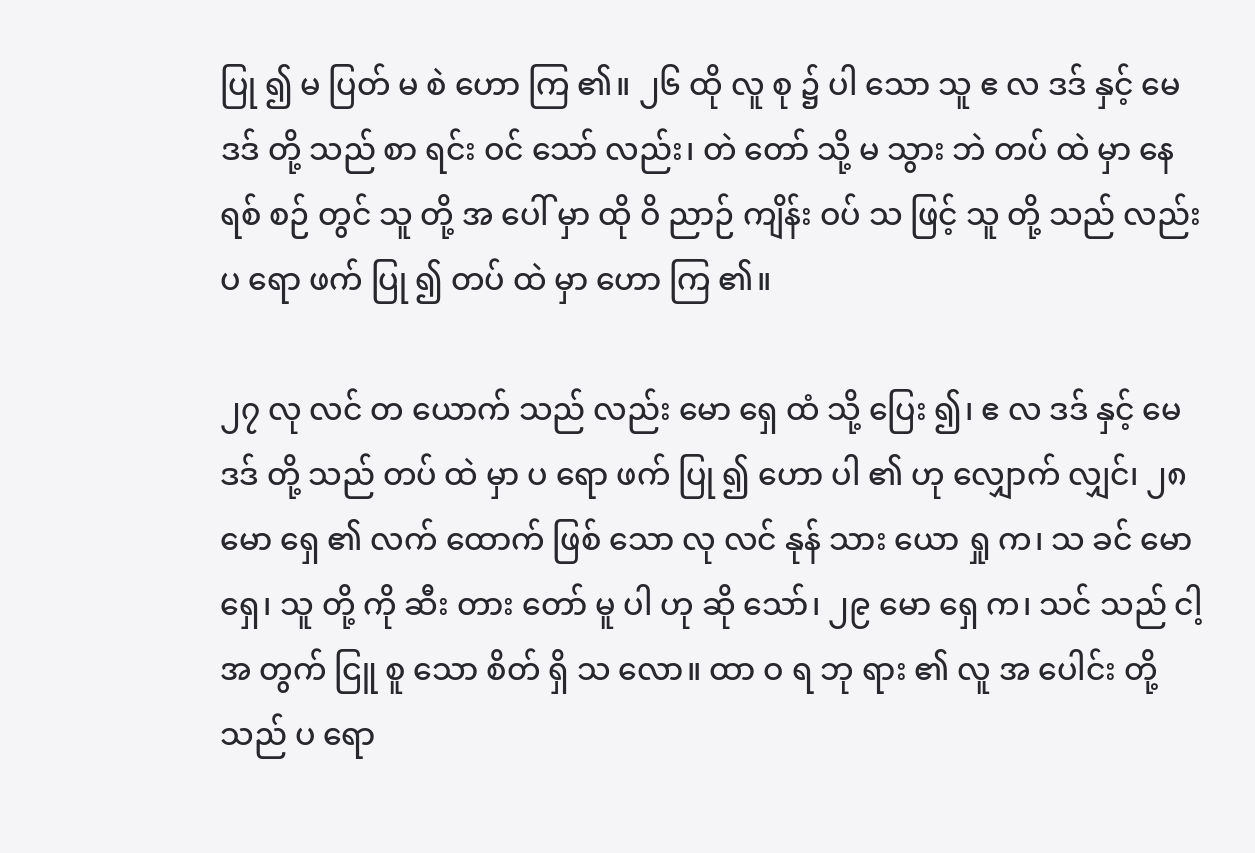ပြု ၍ မ ပြတ် မ စဲ ဟော ကြ ၏။ ၂၆ ထို လူ စု ၌ ပါ သော သူ ဧ လ ဒဒ် နှင့် မေ ဒဒ် တို့ သည် စာ ရင်း ဝင် သော် လည်း၊ တဲ တော် သို့ မ သွား ဘဲ တပ် ထဲ မှာ နေ ရစ် စဉ် တွင် သူ တို့ အ ပေါ် မှာ ထို ဝိ ညာဉ် ကျိန်း ဝပ် သ ဖြင့် သူ တို့ သည် လည်း ပ ရော ဖက် ပြု ၍ တပ် ထဲ မှာ ဟော ကြ ၏။

၂၇ လု လင် တ ယောက် သည် လည်း မော ရှေ ထံ သို့ ပြေး ၍၊ ဧ လ ဒဒ် နှင့် မေ ဒဒ် တို့ သည် တပ် ထဲ မှာ ပ ရော ဖက် ပြု ၍ ဟော ပါ ၏ ဟု လျှောက် လျှင်၊ ၂၈ မော ရှေ ၏ လက် ထောက် ဖြစ် သော လု လင် နုန် သား ယော ရှု က၊ သ ခင် မော ရှေ၊ သူ တို့ ကို ဆီး တား တော် မူ ပါ ဟု ဆို သော်၊ ၂၉ မော ရှေ က၊ သင် သည် ငါ့ အ တွက် ငြူ စူ သော စိတ် ရှိ သ လော။ ထာ ဝ ရ ဘု ရား ၏ လူ အ ပေါင်း တို့ သည် ပ ရော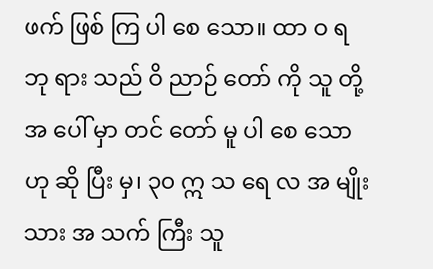ဖက် ဖြစ် ကြ ပါ စေ သော။ ထာ ဝ ရ ဘု ရား သည် ဝိ ညာဉ် တော် ကို သူ တို့ အ ပေါ် မှာ တင် တော် မူ ပါ စေ သော ဟု ဆို ပြီး မှ၊ ၃၀ ဣ သ ရေ လ အ မျိုး သား အ သက် ကြီး သူ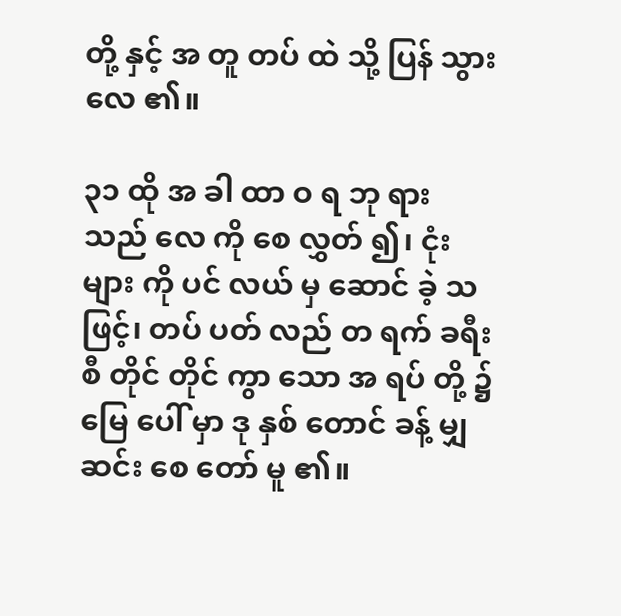တို့ နှင့် အ တူ တပ် ထဲ သို့ ပြန် သွား လေ ၏။

၃၁ ထို အ ခါ ထာ ဝ ရ ဘု ရား သည် လေ ကို စေ လွှတ် ၍၊ ငုံး များ ကို ပင် လယ် မှ ဆောင် ခဲ့ သ ဖြင့်၊ တပ် ပတ် လည် တ ရက် ခရီး စီ တိုင် တိုင် ကွာ သော အ ရပ် တို့ ၌ မြေ ပေါ် မှာ ဒု နှစ် တောင် ခန့် မျှ ဆင်း စေ တော် မူ ၏။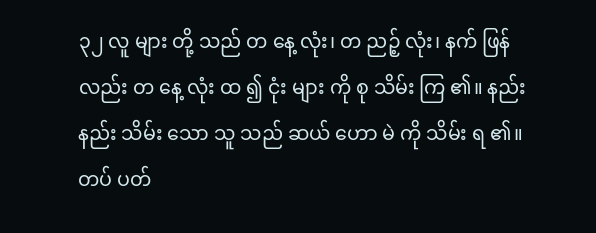၃၂ လူ များ တို့ သည် တ နေ့ လုံး၊ တ ညဉ့် လုံး၊ နက် ဖြန် လည်း တ နေ့ လုံး ထ ၍ ငုံး များ ကို စု သိမ်း ကြ ၏။ နည်း နည်း သိမ်း သော သူ သည် ဆယ် ဟော မဲ ကို သိမ်း ရ ၏။ တပ် ပတ်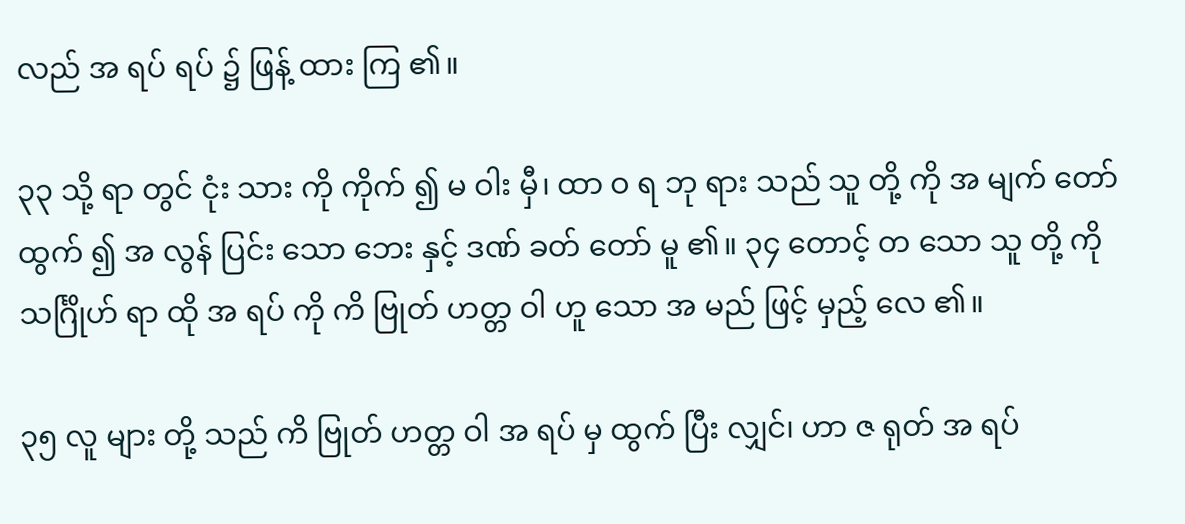လည် အ ရပ် ရပ် ၌ ဖြန့် ထား ကြ ၏။

၃၃ သို့ ရာ တွင် ငုံး သား ကို ကိုက် ၍ မ ဝါး မှီ၊ ထာ ဝ ရ ဘု ရား သည် သူ တို့ ကို အ မျက် တော် ထွက် ၍ အ လွန် ပြင်း သော ဘေး နှင့် ဒဏ် ခတ် တော် မူ ၏။ ၃၄ တောင့် တ သော သူ တို့ ကို သင်္ဂြိုဟ် ရာ ထို အ ရပ် ကို ကိ ဗြုတ် ဟတ္တ ဝါ ဟူ သော အ မည် ဖြင့် မှည့် လေ ၏။

၃၅ လူ များ တို့ သည် ကိ ဗြုတ် ဟတ္တ ဝါ အ ရပ် မှ ထွက် ပြီး လျှင်၊ ဟာ ဇ ရုတ် အ ရပ်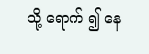သို့ ရောက် ၍ နေ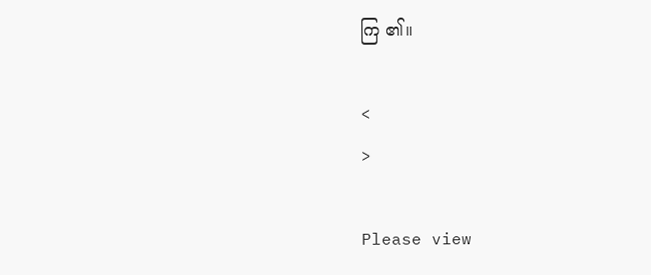ကြ ၏။

<
>

Please view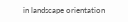in landscape orientation